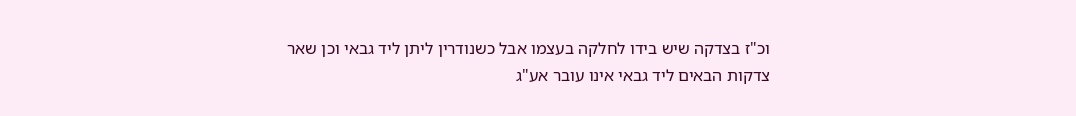וכ"ז בצדקה שיש בידו לחלקה בעצמו אבל כשנודרין ליתן ליד גבאי וכן שאר צדקות הבאים ליד גבאי אינו עובר אע"ג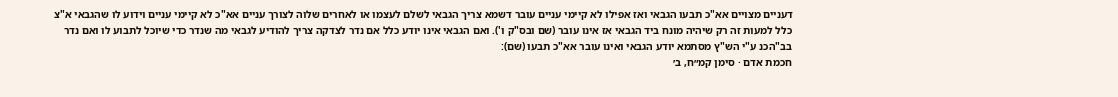דעניים מצויים אא"כ תבעו הגבאי ואז אפילו לא קיימי עניים עובר דשמא צריך הגבאי לשלם לעצמו או לאחרים שלוה לצורך עניים אא"כ לא קיימי עניים וידוע לו שהגבאי א"צ כלל למעות זה רק שיהיה מונח ביד הגבאי אז אינו עובר (שם ובס"ק ו'). ואם הגבאי אינו יודע כלל אם נדר לצדקה צריך להודיע לגבאי מה שנדר כדי שיוכל לתבוע לו ואם נדר בב"הכנ ע"י הש"ץ מסתמא יודע הגבאי ואינו עובר אא"כ תבעו (שם):
חכמת אדם · סימן קמ״ח, ב׳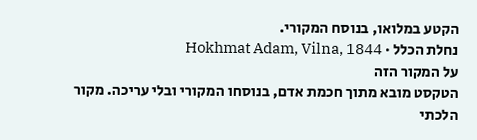הקטע במלואו, בנוסח המקורי.
נחלת הכלל · Hokhmat Adam, Vilna, 1844
על המקור הזה
הטקסט מובא מתוך חכמת אדם, בנוסחו המקורי ובלי עריכה. מקור הלכתי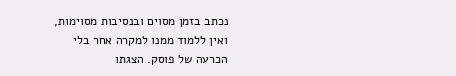נכתב בזמן מסוים ובנסיבות מסוימות, ואין ללמוד ממנו למקרה אחר בלי הכרעה של פוסק. הצגתו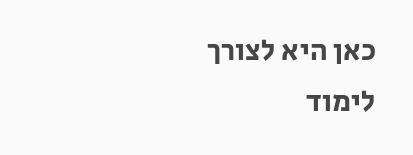כאן היא לצורך לימוד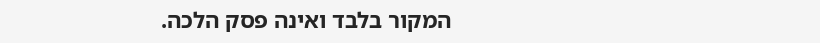המקור בלבד ואינה פסק הלכה.